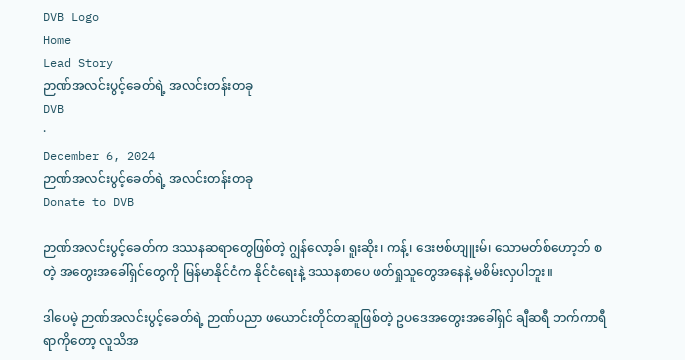DVB Logo
Home
Lead Story
ဉာဏ်အလင်းပွင့်ခေတ်ရဲ့ အလင်းတန်းတခု
DVB
·
December 6, 2024
ဉာဏ်အလင်းပွင့်ခေတ်ရဲ့ အလင်းတန်းတခု
Donate to DVB

ဉာဏ်အလင်းပွင့်ခေတ်က ဒဿနဆရာတွေဖြစ်တဲ့ ဂျွန်‌လော့ခ်၊ ရူးဆိုး၊ ကန့်၊ ဒေးဗစ်ဟျူးမ်၊ သောမတ်စ်ဟော့ဘ် စတဲ့ အတွေးအခေါ်ရှင်တွေကို မြန်မာနိုင်ငံက နိုင်ငံရေးနဲ့ ဒဿနစာပေ ဖတ်ရှုသူတွေအနေနဲ့ မစိမ်းလှပါဘူး။

ဒါပေမဲ့ ဉာဏ်အလင်းပွင့်ခေတ်ရဲ့ ဉာဏ်ပညာ ဖယောင်းတိုင်တဆူဖြစ်တဲ့ ဥပဒေအတွေးအခေါ်ရှင် ချီဆရီ ဘက်ကာရီရာကိုတော့ လူသိအ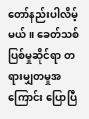တော်နည်းပါလိမ့်မယ်။ ခေတ်သစ် ပြစ်မှုဆိုင်ရာ တရားမျှတမှုအကြောင်း ပြောပြီ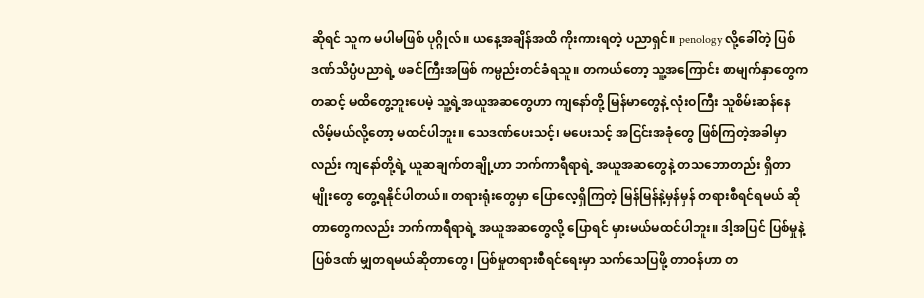ဆိုရင် သူက မပါမဖြစ် ပုဂ္ဂိုလ်။ ယနေ့အချိန်အထိ ကိုးကားရတဲ့ ပညာရှင်။ penology လို့ခေါ်တဲ့ ပြစ်ဒဏ်သိပ္ပံပညာရဲ့ ဖခင်ကြီးအဖြစ် ကမ္ပည်းတင်ခံရသူ။ တကယ်တော့ သူ့အကြောင်း စာမျက်နှာတွေကတဆင့် မထိတွေ့ဘူးပေမဲ့ သူ့ရဲ့အယူအဆတွေဟာ ကျနော်တို့ မြန်မာတွေနဲ့ လုံးဝကြီး သူစိမ်းဆန်နေလိမ့်မယ်လို့တော့ မထင်ပါဘူး။ သေဒဏ်ပေးသင့်၊ မပေးသင့် အငြင်းအခုံတွေ ဖြစ်ကြတဲ့အခါမှာလည်း ကျနော်တို့ရဲ့ ယူဆချက်တချို့ဟာ ဘက်ကာရီရာရဲ့ အယူအဆတွေနဲ့ တသဘောတည်း ရှိတာမျိုးတွေ တွေ့ရနိုင်ပါတယ်။ တရားရုံးတွေမှာ ပြောလေ့ရှိကြတဲ့ မြန်မြန်နဲ့မှန်မှန် တရားစီရင်ရမယ် ဆိုတာတွေကလည်း ဘက်ကာရီရာရဲ့ အယူအဆတွေလို့ ပြောရင် မှားမယ်မထင်ပါဘူး။ ဒါ့အပြင် ပြစ်မှုနဲ့ပြစ်ဒဏ် မျှတရမယ်ဆိုတာ‌တွေ၊ ပြစ်မှုတရားစီရင်‌ရေးမှာ သက်သေပြဖို့ တာဝန်ဟာ တ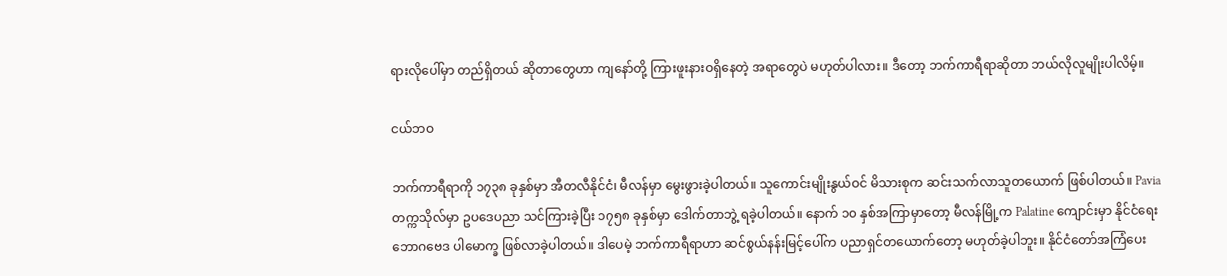ရားလိုပေါ်မှာ တည်ရှိတယ် ဆိုတာတွေဟာ ကျနော်တို့ ကြားဖူးနားဝရှိနေတဲ့ အရာတွေပဲ မဟုတ်ပါလား။ ဒီတော့ ဘက်ကာရီရာဆိုတာ ဘယ်လိုလူမျိုးပါလိမ့်။

ငယ်ဘဝ

ဘက်ကာရီရာကို ၁၇၃၈ ခုနှစ်မှာ အီတလီနိုင်ငံ၊ မီလန်မှာ မွေးဖွားခဲ့ပါတယ်။ သူကောင်းမျိုးနွယ်ဝင် မိသားစုက ဆင်းသက်လာသူတ‌ယောက် ဖြစ်ပါတယ်။ Pavia တက္ကသိုလ်မှာ ဥပဒေပညာ သင်ကြားခဲ့ပြီး ၁၇၅၈ ခုနှစ်မှာ ဒေါက်တာဘွဲ့ ရခဲ့ပါတယ်။ နောက် ၁၀ နှစ်အကြာမှာတော့ မီလန်မြို့က Palatine ကျောင်းမှာ နိုင်ငံရေးဘောဂဗေဒ ပါမောက္ခ ဖြစ်လာခဲ့ပါတယ်။ ဒါပေမဲ့ ဘက်ကာရီရာဟာ ဆင်စွယ်နန်းမြင့်ပေါ်က ပညာရှင်တယောက်တော့ မဟုတ်ခဲ့ပါဘူး။ နိုင်ငံတော်အကြံပေး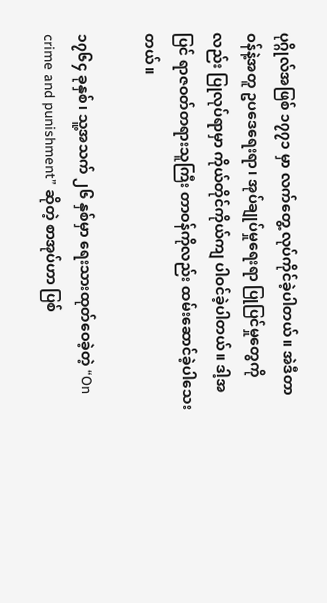ပုဂ္ဂိုလ်အဖြစ် ၁၇၇၁ မှာ လက်တွေ့ လုပ်ကိုင်ခဲ့ပါတယ်။ အဲဒီတာဝန်နဲ့အတူ ဥပဒေရေးရာ၊ အုပ်ချုပ်မှုရေးရာ ပြုပြင်မှုတွေကိုလည်း ပြုလုပ်ရာမှာ ကိုယ်တိုင်ကိုယ်ကျ ပါဝင်ခဲ့ပါတယ်။ ဒါ့အပြင် ရာဇဝတ်တရားသူကြီး တာဝန်ကိုလည်း ထမ်းဆောင်ခဲ့ပါသေးတယ်။

၁၇၆၄ ခုနှစ်၊ သူ့အသက် ၂၆ နှစ်မှာ ရေးသားထုတ်ဝေခဲ့တဲ့ “On crime and punishment” ဆိုတဲ့ စာအုပ်ဟာ ပြစ်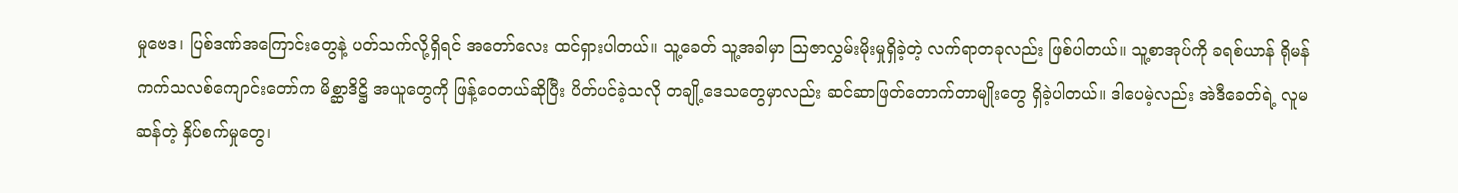မှုဗေဒ၊ ပြစ်ဒဏ်အကြောင်းတွေနဲ့ ပတ်သက်လို့ရှိရင် အတော်လေး ထင်ရှားပါတယ်။ သူ့ခေတ် သူ့အခါမှာ ဩဇာလွှမ်းမိုးမှုရှိခဲ့တဲ့ လက်ရာတခုလည်း ဖြစ်ပါတယ်။ သူ့စာအုပ်ကို ခရစ်ယာန် ရိုမန်ကက်သလစ်ကျောင်း‌တော်က မိစ္ဆာဒိဋ္ဌိ အယူတွေကို ဖြန့်ဝေတယ်ဆိုပြီး ပိတ်ပင်ခဲ့သလို တချို့ဒေသတွေမှာလည်း ဆင်ဆာဖြတ်တောက်တာမျိုးတွေ ရှိခဲ့ပါတယ်။ ဒါပေမဲ့လည်း အဲဒီခေတ်ရဲ့ လူမဆန်တဲ့ နှိပ်စက်မှုတွေ၊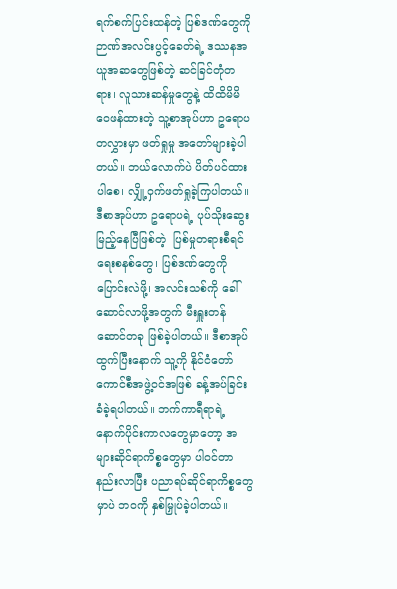ရက်စက်ပြင်းထန်တဲ့ ပြစ်ဒဏ်တွေကို ဉာဏ်အလင်းပွင့်ခေတ်ရဲ့ ဒဿနအယူအဆတွေဖြစ်တဲ့ ဆင်ခြင်တုံတရား၊ လူသားဆန်မှုတွေနဲ့ ထိထိမိမိ ဝေဖန်ထားတဲ့ သူ့စာအုပ်ဟာ ဥရောပတလွှားမှာ ဖတ်ရှုမှု အတော်များခဲ့ပါတယ်။ ဘယ်လောက်ပဲ ပိတ်ပင်ထားပါစေ၊ လျှို့ဝှက်ဖတ်ရှုခဲ့ကြပါတယ်။ ဒီစာအုပ်ဟာ ဥရောပရဲ့ ပုပ်သိုးဆွေးမြည့်နေပြီဖြစ်တဲ့  ပြစ်မှုတရားစီရင်ရေးစနစ်တွေ၊ ပြစ်ဒဏ်တွေကို ပြောင်းလဲဖို့၊ အလင်းသစ်ကို ခေါ်ဆောင်လာဖို့အတွက် မီးရှူးတန်ဆောင်တခု ဖြစ်ခဲ့ပါတယ်။ ဒီစာအုပ်ထွက်ပြီးနောက် သူ့ကို နိုင်ငံတော်ကောင်စီအဖွဲ့ဝင်အဖြစ် ခန့်အပ်ခြင်း ခံခဲ့ရပါတယ်။ ဘက်ကာရီရာရဲ့ နောက်ပိုင်းကာလတွေမှာတော့ အများဆိုင်ရာကိစ္စတွေမှာ ပါဝင်တာ နည်းလာပြီး ပညာရပ်ဆိုင်ရာကိစ္စတွေမှာပဲ ဘဝကို နှစ်မြှုပ်ခဲ့ပါတယ်။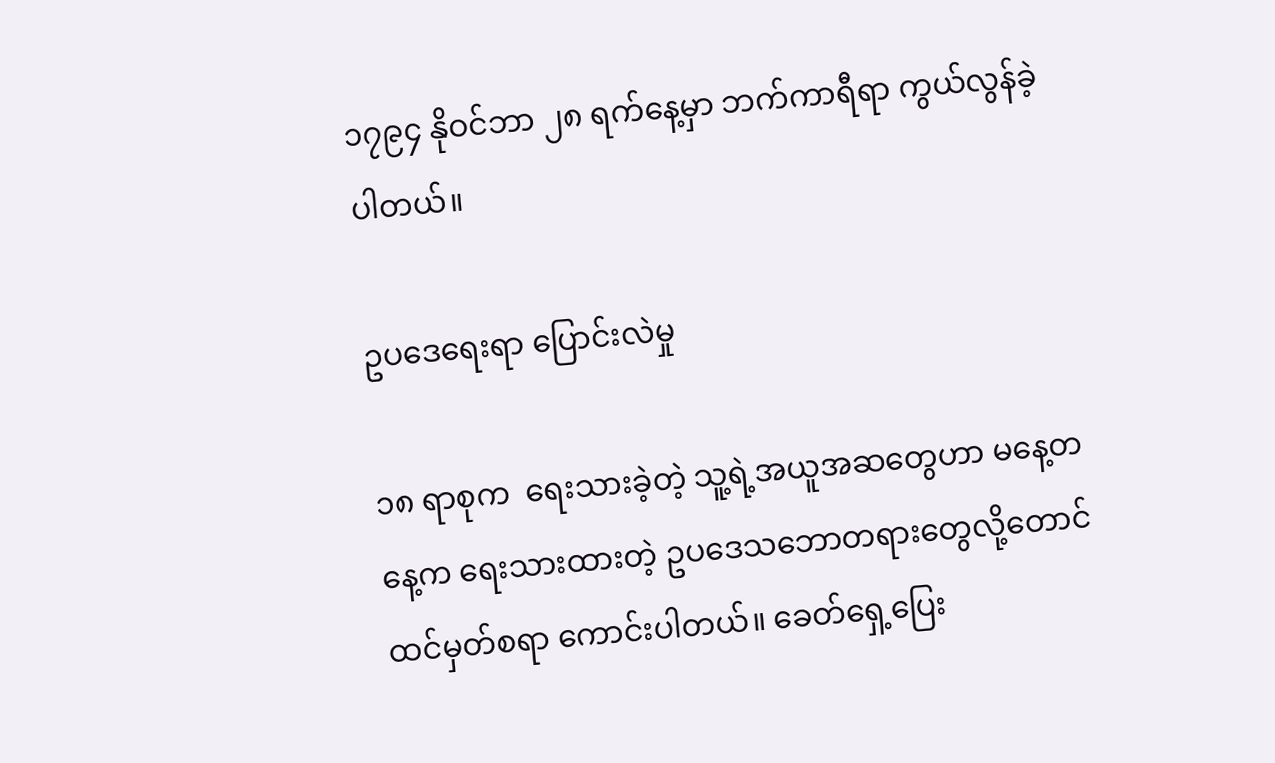၁၇၉၄ နိုဝင်ဘာ ၂၈ ရက်နေ့မှာ ဘက်ကာရီရာ ကွယ်လွန်ခဲ့ပါတယ်။

ဥပဒေရေးရာ ပြောင်းလဲမှု

၁၈ ရာစုက  ရေးသားခဲ့တဲ့ သူ့ရဲ့အယူအဆတွေဟာ မနေ့တနေ့က ရေးသားထားတဲ့ ဥပဒေသဘောတရားတွေလို့တောင် ထင်မှတ်စရာ‌ ကောင်းပါတယ်။ ခေတ်ရှေ့ပြေး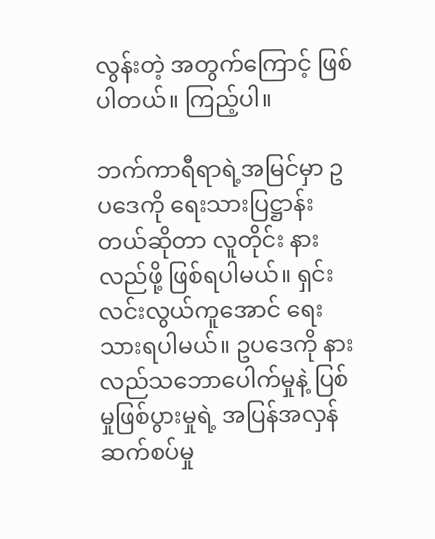လွန်းတဲ့ အတွက်ကြောင့် ဖြစ်ပါတယ်။ ကြည့်ပါ။

ဘက်ကာရီရာရဲ့အမြင်မှာ ဥပဒေကို ရေးသားပြဋ္ဌာန်းတယ်ဆိုတာ လူတိုင်း နားလည်ဖို့ ဖြစ်ရပါမယ်။ ရှင်းလင်းလွယ်ကူအောင် ရေးသားရပါမယ်။ ဥပဒေကို နားလည်သဘောပေါက်မှုနဲ့ ပြစ်မှုဖြစ်ပွားမှုရဲ့ အပြန်အလှန်ဆက်စပ်မှု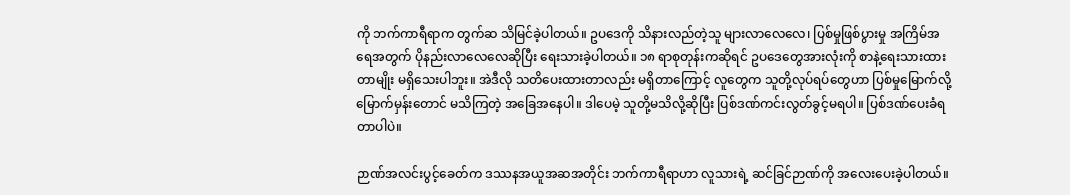ကို ဘက်ကာရီရာက တွက်ဆ သိမြင်ခဲ့ပါတယ်။ ဥပဒေကို သိနားလည်တဲ့သူ များလာလေလေ၊ ပြစ်မှုဖြစ်ပွားမှု အကြိမ်အရေအတွက် ပိုနည်းလာလေလေဆိုပြီး ရေးသားခဲ့ပါတယ်။ ၁၈ ရာစုတုန်းကဆိုရင် ဥပဒေတွေအားလုံးကို စာနဲ့ရေးသားထားတာမျိုး မရှိသေးပါဘူး။ အဲဒီလို သတိပေးထားတာလည်း မရှိတာကြောင့် လူတွေက သူတို့လုပ်ရပ်တွေဟာ ပြစ်မှုမြောက်လို့ မြောက်မှန်းတောင် မသိကြတဲ့ အခြေအနေပါ။ ဒါပေမဲ့ သူတို့မသိလို့ဆိုပြီး ပြစ်ဒဏ်ကင်းလွတ်ခွင့်မရပါ။ ပြစ်ဒဏ်ပေးခံရတာပါပဲ။

ဉာဏ်အလင်းပွင့်ခေတ်က ဒဿနအယူအဆအတိုင်း ဘက်ကာရီရာဟာ လူသားရဲ့ ဆင်ခြင်ဉာဏ်ကို အလေးပေးခဲ့ပါတယ်။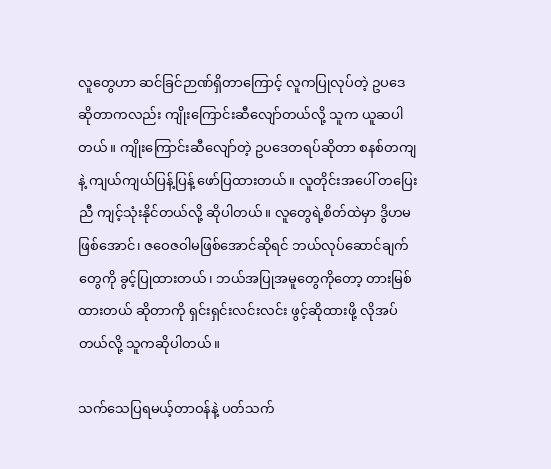လူတွေဟာ ဆင်ခြင်ဉာဏ်ရှိတာကြောင့် လူကပြုလုပ်တဲ့ ဥပဒေ ဆိုတာကလည်း ကျိုးကြောင်းဆီလျော်တယ်လို့ သူက ယူဆပါတယ်။ ကျိုးကြောင်းဆီလျော်တဲ့ ဥပဒေတရပ်ဆိုတာ စနစ်တကျနဲ့ ကျယ်ကျယ်ပြန့်ပြန့် ဖော်ပြထားတယ်။ လူတိုင်းအပေါ် တပြေးညီ ကျင့်သုံးနိုင်တယ်လို့ ဆိုပါတယ်။ လူတွေရဲ့စိတ်ထဲမှာ ဒွိဟမဖြစ်အောင်၊ ဇဝေဇဝါမဖြစ်အောင်ဆိုရင် ဘယ်လုပ်ဆောင်ချက်တွေကို ခွင့်ပြုထားတယ်၊ ဘယ်အပြုအမူတွေကိုတော့ တားမြစ်ထားတယ် ဆိုတာကို ရှင်းရှင်းလင်းလင်း ဖွင့်ဆိုထားဖို့ လိုအပ်တယ်လို့ သူကဆိုပါတယ်။

သက်သေပြရမယ့်တာဝန်နဲ့ ပတ်သက်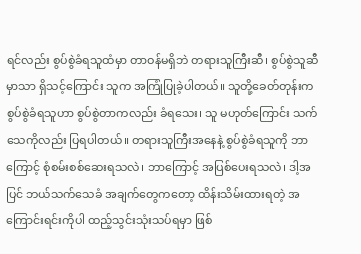ရင်လည်း စွပ်စွဲခံရသူထံမှာ တာဝန်မရှိဘဲ တရားသူကြီးဆီ၊ စွပ်စွဲသူဆီမှာသာ ရှိသင့်ကြောင်း သူက အကြုံပြုခဲ့ပါတယ်။ သူတို့ခေတ်တုန်းက စွပ်စွဲခံရသူဟာ စွပ်စွဲတာကလည်း ခံရသေး၊ သူ မဟုတ်ကြောင်း သက်သေကိုလည်း ပြရပါ‌တယ်။ တရားသူကြီးအနေနဲ့ စွပ်စွဲခံရသူကို ဘာကြောင့် စုံစမ်းစစ်ဆေးရသလဲ၊ ဘာကြောင့် အပြစ်ပေးရသလဲ၊ ဒါ့အပြင် ဘယ်သက်သေခံ အချက်တွေကတော့ ထိန်းသိမ်းထားရတဲ့ အကြောင်းရင်းကိုပါ ထည့်သွင်းသုံးသပ်ရမှာ ဖြစ်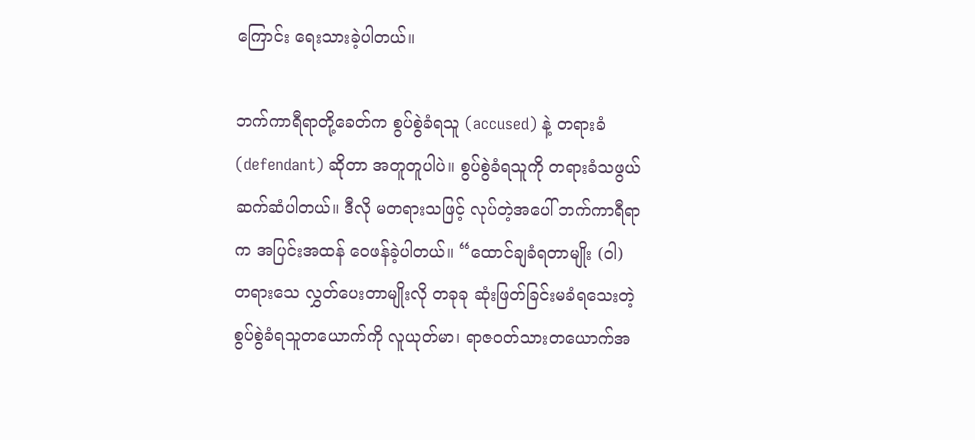ကြောင်း ရေးသားခဲ့ပါတယ်။

ဘက်ကာရီရာတို့ခေတ်က စွပ်စွဲခံရသူ (accused) နဲ့ တရားခံ (defendant) ဆိုတာ အတူတူပါပဲ။ စွပ်စွဲခံရသူကို တရားခံသဖွယ် ဆက်ဆံပါတယ်။ ဒီလို မတရားသဖြင့် လုပ်တဲ့အပေါ် ဘက်ကာရီရာက အပြင်းအထန် ဝေဖန်ခဲ့ပါတယ်။ “ထောင်ချခံရတာမျိုး (ဝါ) တရားသေ လွှတ်ပေးတာမျိုးလို တခုခု ဆုံးဖြတ်ခြင်းမခံရသေးတဲ့ စွပ်စွဲခံရသူတယောက်ကို လူယုတ်မာ၊ ရာဇဝတ်သားတယောက်အ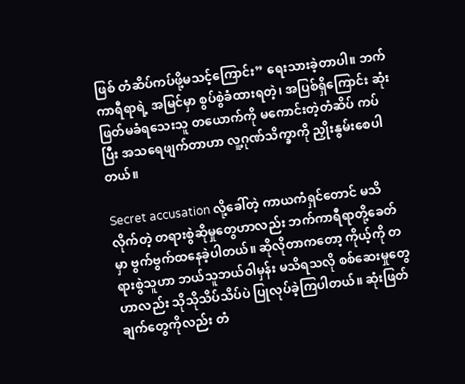ဖြစ် တံဆိပ်ကပ်ဖို့မသင့်ကြောင်း” ရေးသားခဲ့တာပါ။ ဘက်ကာရီရာရဲ့ အမြင်မှာ စွပ်စွဲခံထားရတဲ့၊ အပြစ်ရှိကြောင်း ဆုံးဖြတ်မခံရသေးသူ တယောက်ကို မကောင်းတဲ့တံဆိပ် ကပ်ပြီး အသရေဖျက်တာဟာ လူ့ဂုဏ်သိက္ခာကို ညှိုးနွမ်းစေပါတယ်။

Secret accusation လို့ခေါ်တဲ့ ကာယကံရှင်တောင် မသိလိုက်တဲ့ တရားစွဲဆိုမှုတွေဟာလည်း ဘက်ကာရီရာတို့ခေတ်မှာ ဗွက်ဗွက်ထနေခဲ့ပါတယ်။ ဆိုလိုတာကတော့ ကိုယ့်ကို တရားစွဲသူဟာ ဘယ်သူဘယ်ဝါမှန်း မသိရသလို စစ်ဆေးမှုတွေဟာလည်း သိုသိုသိပ်သိပ်ပဲ ပြုလုပ်ခဲ့ကြပါတယ်။ ဆုံးဖြတ်ချက်တွေကိုလည်း တံ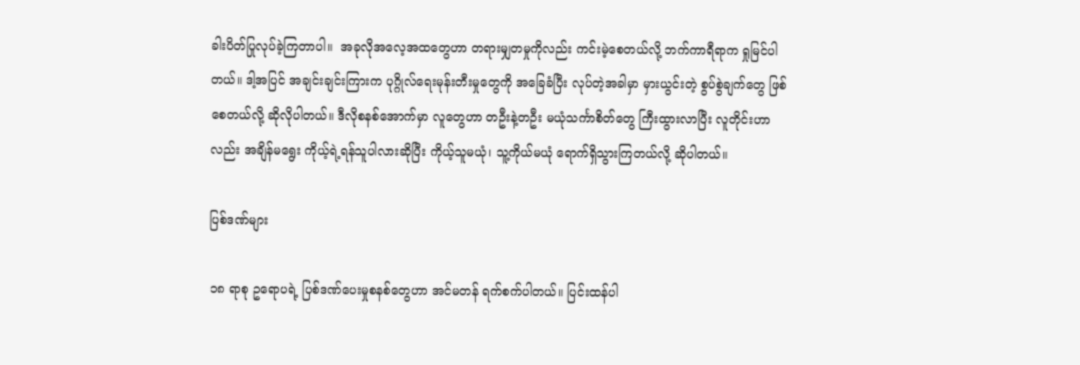ခါးပိတ်ပြုလုပ်ခဲ့ကြတာပါ။  အခုလိုအလေ့အထတွေဟာ တရားမျှတမှုကိုလည်း ကင်းမဲ့စေတယ်လို့ ဘက်ကာရီရာက ရှုမြင်ပါတယ်။ ဒါ့အပြင် အချင်းချင်းကြားက ပုဂ္ဂိုလ်ရေးမုန်းတီးမှုတွေကို အခြေခံပြီး လုပ်တဲ့အခါမှာ မှားယွင်းတဲ့ စွပ်စွဲချက်တွေ ဖြစ်စေတယ်လို့ ဆိုလိုပါတယ်။ ဒီလိုစနစ်အောက်မှာ လူတွေဟာ တဦးနဲ့တဦး မယုံသင်္ကာစိတ်တွေ ကြီးထွားလာပြီး လူတိုင်းဟာလည်း အချိန်မရွေး ကိုယ့်ရဲ့ရန်သူပါလားဆိုပြီး ကိုယ့်သူမယုံ၊ သူ့ကိုယ်မယုံ ရောက်ရှိသွားကြတယ်လို့ ဆိုပါတယ်။

ပြစ်ဒဏ်များ

၁၈ ရာစု ဥရောပရဲ့ ပြစ်ဒဏ်ပေးမှုစနစ်တွေဟာ အင်မတန် ရက်စက်ပါတယ်။ ပြင်းထန်ပါ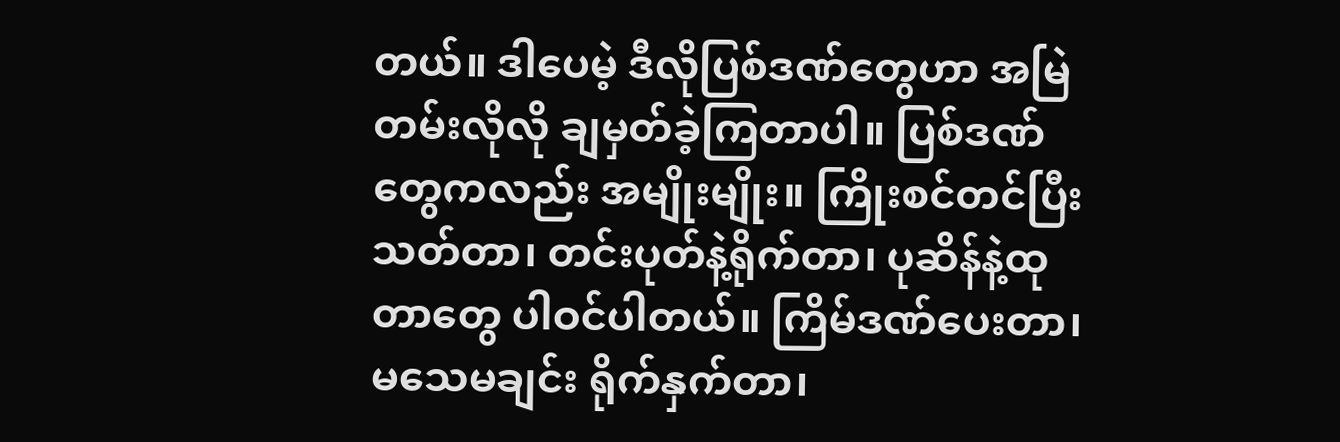တယ်။ ဒါ‌ပေမဲ့ ဒီလိုပြစ်ဒဏ်တွေဟာ အမြဲတမ်းလိုလို ချမှတ်ခဲ့ကြတာပါ။ ပြစ်ဒဏ်တွေကလည်း အမျိုးမျိုး။ ကြိုးစင်တင်ပြီးသတ်တာ၊ တင်းပုတ်နဲ့ရိုက်တာ၊ ပုဆိန်နဲ့ထုတာတွေ ပါဝင်ပါတယ်။ ကြိမ်ဒဏ်ပေးတာ၊ မသေမချင်း ရိုက်နှက်တာ၊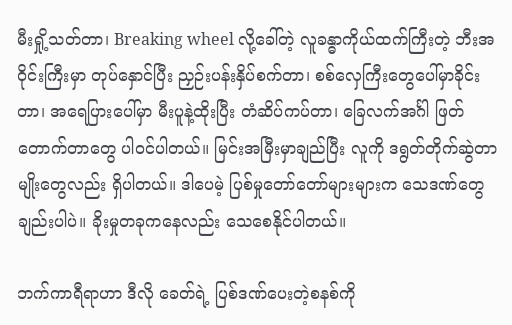မီးရှို့သတ်တာ၊ Breaking wheel လို့ခေါ်တဲ့ လူခန္ဓာကိုယ်ထက်ကြီးတဲ့ ဘီးအဝိုင်းကြီးမှာ တုပ်နှောင်ပြီး ညှဉ်းပန်းနှိပ်စက်တာ၊ စစ်လှေကြီးတွေပေါ်မှာခိုင်းတာ၊ အရေပြားပေါ်မှာ မီးပူနဲ့ထိုးပြီး တံဆိပ်ကပ်တာ၊ ခြေလက်အင်္ဂါ ဖြတ်တောက်တာတွေ ပါဝင်ပါတယ်။ မြင်းအမြီးမှာချည်ပြီး လူကို ဒရွတ်တိုက်ဆွဲတာမျိုးတွေလည်း ရှိပါတယ်။ ဒါပေမဲ့ ပြစ်မှုတော်တော်များများက သေဒဏ်တွေချည်းပါပဲ။ ခိုးမှုတခုကနေလည်း သေစေနိုင်ပါတယ်။

ဘက်ကာရီရာဟာ ဒီလို ခေတ်ရဲ့ ပြစ်ဒဏ်ပေးတဲ့စနစ်ကို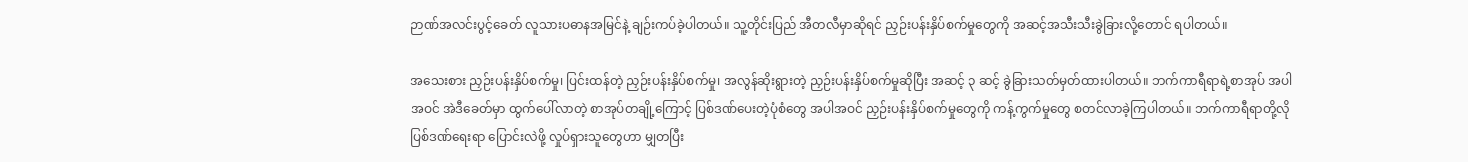ဉာဏ်အလင်းပွင့်ခေတ် လူသားပဓာနအမြင်နဲ့ ချဉ်းကပ်ခဲ့ပါတယ်။ သူ့တိုင်းပြည် အီတလီမှာဆိုရင် ညှဉ်းပန်းနှိပ်စက်မှုတွေကို အဆင့်အသီးသီးခွဲခြားလို့‌တောင် ရပါတယ်။

အသေးစား ညှဉ်းပန်းနှိပ်စက်မှု၊ ပြင်းထန်တဲ့ ညှဉ်းပန်းနှိပ်စက်မှု၊ အလွန်ဆိုးရွားတဲ့ ညှဉ်းပန်းနှိပ်စက်မှုဆိုပြီး အဆင့် ၃ ဆင့် ခွဲခြားသတ်မှတ်ထားပါတယ်။ ဘက်ကာရီရာရဲ့စာအုပ် အပါအဝင် အဲဒီခေတ်မှာ ထွက်ပေါ်လာတဲ့ စာအုပ်တချို့ကြောင့် ပြစ်ဒဏ်ပေးတဲ့ပုံစံတွေ အပါအဝင် ညှဉ်းပန်းနှိပ်စက်မှုတွေကို ကန့်ကွက်မှုတွေ စတင်လာခဲ့ကြပါတယ်။ ဘက်ကာရီရာတို့လို ပြစ်ဒဏ်ရေးရာ ပြောင်းလဲဖို့ လှုပ်ရှားသူတွေဟာ မျှတပြီး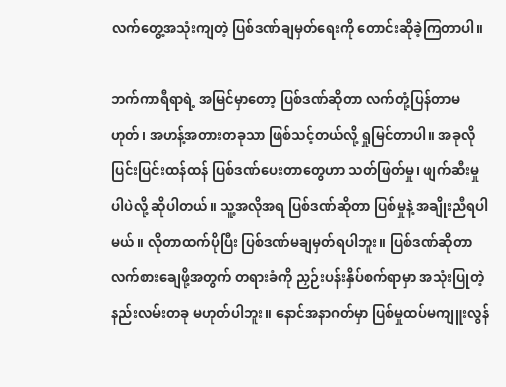လက်တွေ့အသုံးကျတဲ့ ပြစ်ဒဏ်ချမှတ်ရေးကို တောင်းဆိုခဲ့ကြတာပါ။

ဘက်ကာရီရာရဲ့ အမြင်မှာတော့ ပြစ်ဒဏ်ဆိုတာ လက်တုံ့ပြန်တာမဟုတ်၊ အဟန့်အတားတခုသာ ဖြစ်သင့်တယ်လို့ ရှုမြင်တာပါ။ အခုလို ပြင်းပြင်းထန်ထန် ပြစ်ဒဏ်ပေးတာတွေဟာ သတ်ဖြတ်မှု၊ ဖျက်ဆီးမှုပါပဲလို့ ဆိုပါတယ်။ သူ့အလိုအရ ပြစ်ဒဏ်ဆိုတာ ပြစ်မှုနဲ့ အချိုးညီရပါမယ်။ လိုတာထက်ပိုပြီး ပြစ်ဒဏ်မချမှတ်ရပါဘူး။ ပြစ်ဒဏ်ဆိုတာ လက်စားချေဖို့အတွက် တရားခံကို ညှဉ်းပန်းနှိပ်စက်ရာမှာ အသုံးပြုတဲ့ နည်းလမ်းတခု မဟုတ်ပါဘူး။ နောင်အနာဂတ်မှာ ပြစ်မှုထပ်မကျူးလွန်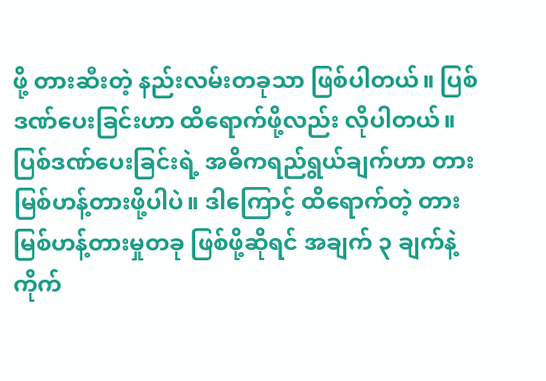ဖို့ တားဆီးတဲ့ နည်းလမ်းတခုသာ ဖြစ်ပါတယ်။ ပြစ်ဒဏ်ပေးခြင်းဟာ ထိရောက်ဖို့လည်း လိုပါတယ်။ ပြစ်ဒဏ်ပေးခြင်းရဲ့ အဓိကရည်ရွယ်ချက်ဟာ တားမြစ်ဟန့်တားဖို့ပါပဲ။ ဒါကြောင့် ထိရောက်တဲ့ တားမြစ်ဟန့်တားမှုတခု ဖြစ်ဖို့ဆိုရင် အချက် ၃ ချက်နဲ့ ကိုက်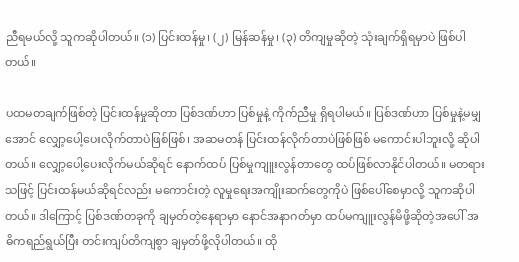ညီရမယ်လို့ သူကဆိုပါတယ်။ (၁) ပြင်းထန်မှု၊ (၂) မြန်ဆန်မှု၊ (၃) တိကျမှုဆိုတဲ့ သုံးချက်ရှိရမှာပဲ ဖြစ်ပါတယ်။

ပထမတချက်ဖြစ်တဲ့ ပြင်းထန်မှုဆိုတာ ပြစ်ဒဏ်ဟာ ပြစ်မှုနဲ့ ကိုက်ညီမှု ရှိရပါမယ်။ ပြစ်ဒဏ်ဟာ ပြစ်မှုနဲ့မမျှအောင် လျှော့ပေါ့ပေးလိုက်တာပဲဖြစ်ဖြစ်၊ အဆမတန် ပြင်းထန်လိုက်တာပဲဖြစ်ဖြစ် မကောင်းပါဘူးလို့ ဆိုပါတယ်။ လျှော့ပေါ့ပေးလိုက်မယ်ဆိုရင် နောက်ထပ် ပြစ်မှုကျူးလွန်တာတွေ ထပ်ဖြစ်လာနိုင်ပါတယ်။ မတရားသဖြင့် ပြင်းထန်မယ်ဆိုရင်လည်း မကောင်းတဲ့ လူမှုရေးအကျိုးဆက်တွေကိုပဲ ဖြစ်ပေါ်စေမှာလို့ သူကဆိုပါတယ်။ ဒါကြောင့် ပြစ်ဒဏ်တခုကို ချမှတ်တဲ့နေရာမှာ နောင်အနာဂတ်မှာ ထပ်မကျူးလွန်မိဖို့ဆိုတဲ့အပေါ် အဓိကရည်ရွယ်ပြီး တင်းကျပ်တိကျစွာ ချမှတ်ဖို့လိုပါတယ်။ ထို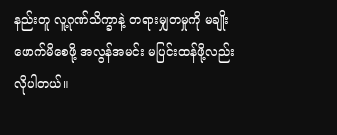နည်းတူ လူ့ဂုဏ်သိက္ခာနဲ့ တရားမျှတမှုကို မချိုးဖောက်မိစေဖို့ အလွန်အမင်း မပြင်းထန်ဖို့လည်း လိုပါတယ်။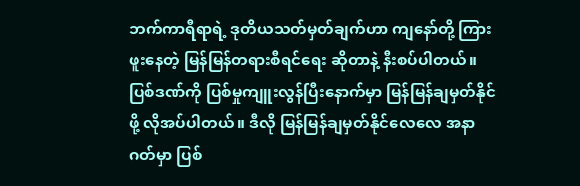ဘက်ကာရီရာရဲ့ ဒုတိယသတ်မှတ်ချက်ဟာ ကျနော်တို့ ကြားဖူးနေတဲ့ မြန်မြန်တရားစီရင်ရေး ဆိုတာနဲ့ နီးစပ်ပါတယ်။ ပြစ်ဒဏ်ကို ပြစ်မှုကျူးလွန်ပြီးနောက်မှာ မြန်မြန်ချမှတ်နိုင်ဖို့ လိုအပ်ပါတယ်။ ဒီလို မြန်မြန်ချမှတ်နိုင်လေလေ အနာဂတ်မှာ ပြစ်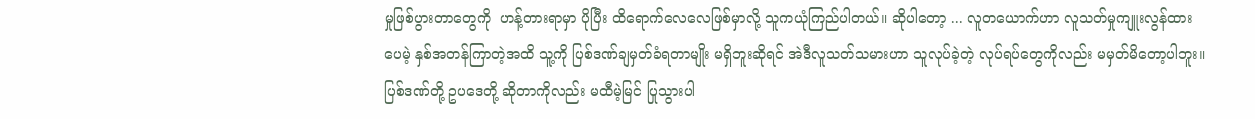မှုဖြစ်ပွားတာတွေကို  ဟန့်တားရာမှာ ပိုပြီး ထိရောက်လေလေဖြစ်မှာလို့ သူကယုံကြည်ပါတယ်။ ဆိုပါတော့ ... လူတယောက်ဟာ လူသတ်မှုကျူးလွန်ထားပေမဲ့ နှစ်အတန်ကြာတဲ့အထိ သူ့ကို ပြစ်ဒဏ်ချမှတ်ခံရတာမျိုး မရှိဘူးဆိုရင် အဲဒီလူသတ်သမားဟာ သူလုပ်ခဲ့တဲ့ လုပ်ရပ်တွေကိုလည်း မမှတ်မိတော့ပါဘူး။ ပြစ်ဒဏ်တို့ ဥပဒေတို့ ဆိုတာကိုလည်း မထီမဲ့မြင် ပြုသွားပါ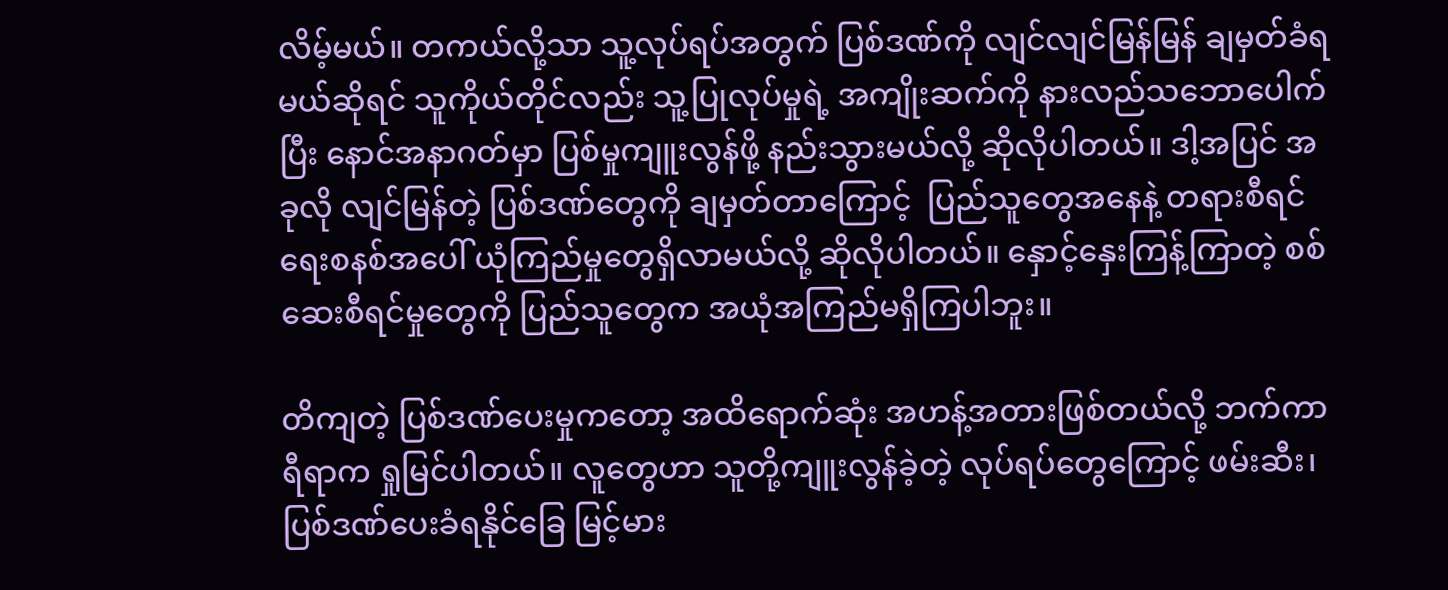လိမ့်မယ်။ တကယ်လို့သာ သူ့လုပ်ရပ်အတွက် ပြစ်ဒဏ်ကို လျင်လျင်မြန်မြန် ချမှတ်ခံရမယ်ဆိုရင် သူကိုယ်တိုင်လည်း သူ့ပြုလုပ်မှုရဲ့ အကျိုးဆက်ကို နားလည်သဘောပေါက်ပြီး နောင်အနာဂတ်မှာ ပြစ်မှုကျူးလွန်ဖို့ နည်းသွားမယ်လို့ ဆိုလိုပါတယ်။ ဒါ့အပြင် အခုလို လျင်မြန်တဲ့ ပြစ်ဒဏ်တွေကို ချမှတ်တာကြောင့်  ပြည်သူတွေအနေနဲ့ တရားစီရင်ရေးစနစ်အပေါ် ယုံကြည်မှုတွေရှိလာမယ်လို့ ဆိုလိုပါတယ်။ နှောင့်နှေးကြန့်ကြာတဲ့ စစ်ဆေးစီရင်မှုတွေကို ပြည်သူတွေက အယုံအကြည်မရှိကြပါဘူး။

တိကျတဲ့ ပြစ်ဒဏ်ပေးမှုကတော့ အထိရောက်ဆုံး အဟန့်အတားဖြစ်တယ်လို့ ဘက်ကာရီရာက ရှုမြင်ပါတယ်။ လူတွေဟာ သူတို့ကျူးလွန်ခဲ့တဲ့ လုပ်ရပ်တွေကြောင့် ဖမ်းဆီး၊ ပြစ်ဒဏ်ပေးခံရနိုင်ခြေ မြင့်မား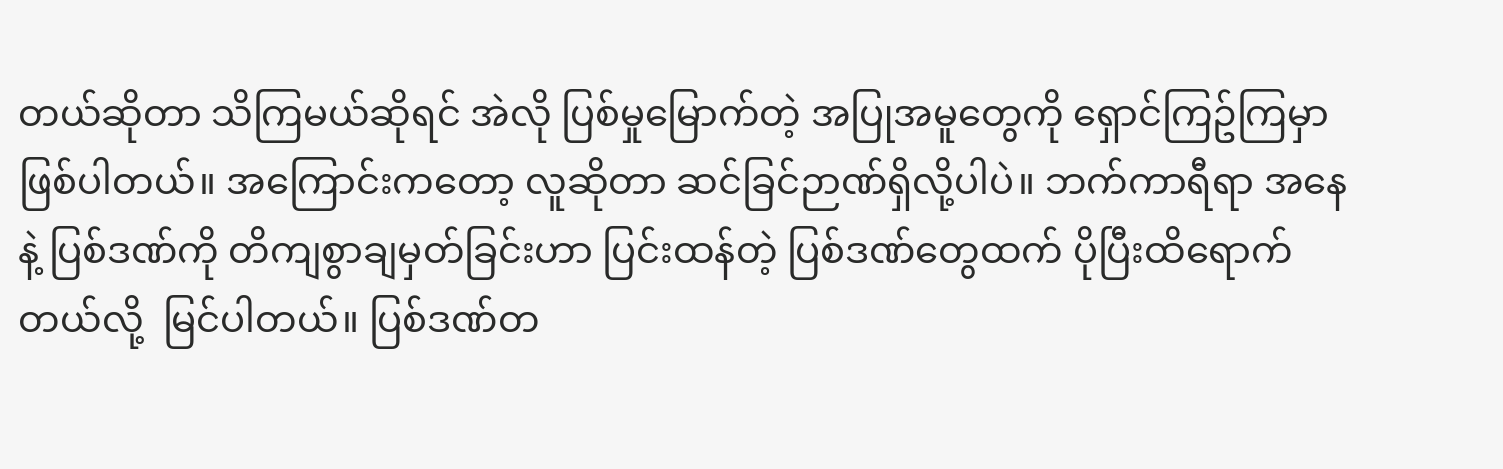တယ်ဆိုတာ သိကြမယ်ဆိုရင် အဲလို ပြစ်မှုမြောက်တဲ့ အပြုအမူတွေကို ရှောင်ကြဥ်ကြမှာဖြစ်ပါတယ်။ အကြောင်းကတော့ လူဆိုတာ ဆင်ခြင်ဉာဏ်ရှိလို့ပါပဲ။ ဘက်ကာရီရာ အနေနဲ့ ပြစ်ဒဏ်ကို တိကျစွာချမှတ်ခြင်းဟာ ပြင်းထန်တဲ့ ပြစ်ဒဏ်တွေထက် ပိုပြီးထိရောက်တယ်လို့  မြင်ပါတယ်။ ပြစ်ဒဏ်တ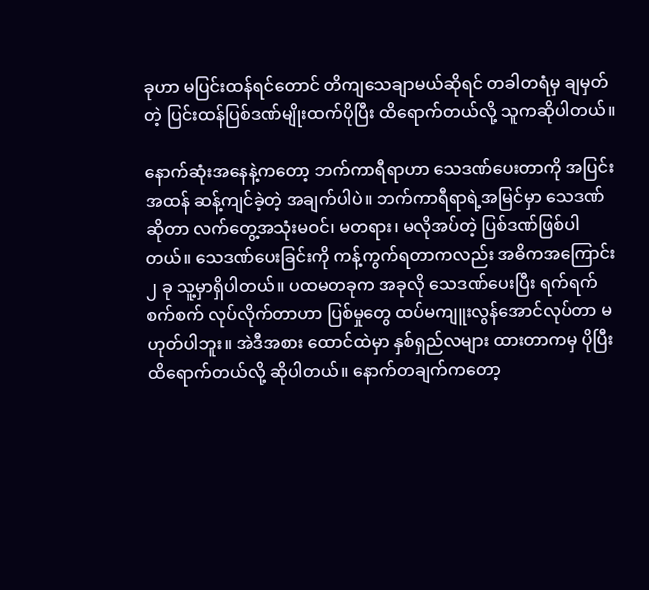ခုဟာ မပြင်းထန်ရင်တောင် တိကျသေချာမယ်ဆိုရင် တခါတရံမှ ချမှတ်တဲ့ ပြင်းထန်ပြစ်ဒဏ်မျိုးထက်ပိုပြီး ထိရောက်တယ်လို့ သူကဆိုပါတယ်။

နောက်ဆုံးအနေနဲ့ကတော့ ဘက်ကာရီရာဟာ သေဒဏ်ပေးတာကို အပြင်းအထန် ဆန့်ကျင်ခဲ့တဲ့ အချက်ပါပဲ။ ဘက်ကာရီရာရဲ့အမြင်မှာ သေဒဏ်ဆိုတာ လက်တွေ့အသုံးမဝင်၊ မတရား၊ မလိုအပ်တဲ့ ပြစ်ဒဏ်ဖြစ်ပါတယ်။ သေဒဏ်ပေးခြင်းကို ကန့်ကွက်ရတာကလည်း အဓိကအကြောင်း ၂ ခု သူ့မှာရှိပါတယ်။ ပထမတခုက အခုလို သေဒဏ်ပေးပြီး ရက်ရက်စက်စက် လုပ်လိုက်တာဟာ ပြစ်မှုတွေ ထပ်မကျူးလွန်အောင်လုပ်တာ မဟုတ်ပါဘူး။ အဲဒီအစား ထောင်ထဲမှာ နှစ်ရှည်လများ ထားတာကမှ ပိုပြီးထိရောက်တယ်လို့ ဆိုပါတယ်။ နောက်တချက်ကတော့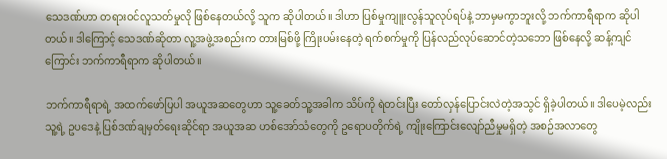သေဒဏ်ဟာ တရားဝင်လူသတ်မှုလို ဖြစ်နေတယ်လို့ သူက ဆိုပါတယ်။ ဒါဟာ ပြစ်မှုကျူးလွန်သူလုပ်ရပ်နဲ့ ဘာမှမကွာဘူးလို့ ဘက်ကာရီရာက ဆိုပါတယ်။ ဒါကြောင့် သေဒဏ်ဆိုတာ လူ့အဖွဲ့အစည်းက တားမြစ်ဖို့ ကြိုးပမ်းနေတဲ့ ရက်စက်မှုကို ပြန်လည်လုပ်ဆောင်တဲ့သဘော ဖြစ်နေလို့ ဆန့်ကျင်ကြောင်း ဘက်ကာရီရာက ဆိုပါတယ်။

ဘက်ကာရီရာရဲ့ အထက်ဖော်ပြပါ အယူအဆတွေဟာ သူ့ခေတ်သူ့အခါက သိပ်ကို ရဲတင်းပြီး တော်လှန်ပြောင်းလဲတဲ့အသွင် ရှိခဲ့ပါတယ်။ ဒါပေမဲ့လည်း သူ့ရဲ့ ဥပဒေနဲ့ ပြစ်ဒဏ်ချမှတ်ရေးဆိုင်ရာ အယူအဆ ဟစ်အော်သံတွေကို ဥရောပတိုက်ရဲ့ ကျိုးကြောင်းလျော်ညီမှုမရှိတဲ့ အစဉ်အလာတွေ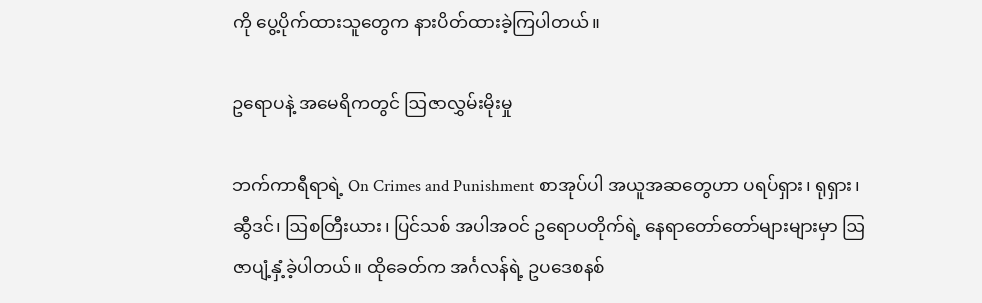ကို ပွေ့ပိုက်ထားသူတွေက နားပိတ်ထားခဲ့ကြပါတယ်။

ဥရောပနဲ့ အမေရိကတွင် ဩဇာလွှမ်းမိုးမှု

ဘက်ကာရီရာရဲ့ On Crimes and Punishment စာအုပ်ပါ အယူအဆတွေဟာ ပရပ်ရှား၊ ရုရှား၊ ဆွီဒင်၊ ဩစတြီးယား၊ ပြင်သစ် အပါအဝင် ဥရောပတိုက်ရဲ့ နေရာတော်တော်များများမှာ ဩဇာပျံ့နှံ့ခဲ့ပါတယ်။ ထိုခေတ်က အင်္ဂလန်ရဲ့ ဥပဒေစနစ်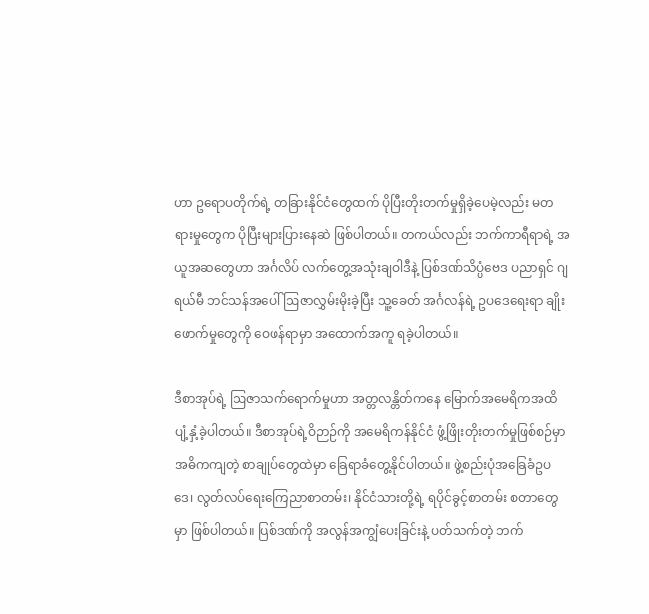ဟာ ဥရောပတိုက်ရဲ့ တခြားနိုင်ငံတွေထက် ပိုပြီးတိုးတက်မှုရှိခဲ့ပေမဲ့လည်း မတရားမှုတွေက ပိုပြီးများပြားနေဆဲ ဖြစ်ပါတယ်။ တကယ်လည်း ဘက်ကာရီရာရဲ့ အယူအဆတွေဟာ အင်္ဂလိပ် လက်တွေ့အသုံးချဝါဒီနဲ့ ပြစ်ဒဏ်သိပ္ပံဗေဒ ပညာရှင် ဂျရယ်မီ ဘင်သန်အပေါ် ဩဇာလွှမ်းမိုးခဲ့ပြီး သူ့ခေတ် အင်္ဂလန်ရဲ့ ဥပဒေရေးရာ ချိုးဖောက်မှုတွေကို ဝေဖန်ရာမှာ အထောက်အကူ ရခဲ့ပါတယ်။

ဒီစာအုပ်ရဲ့ ဩဇာသက်ရောက်မှုဟာ အတ္တလန္တိတ်ကနေ မြောက်အမေရိကအထိ ပျံ့နှံ့ခဲ့ပါတယ်။ ဒီစာအုပ်ရဲ့ဝိဉာဉ်ကို အမေရိကန်နိုင်ငံ ဖွံ့ဖြိုးတိုးတက်မှုဖြစ်စဉ်မှာ အဓိကကျတဲ့ စာချုပ်တွေထဲမှာ ခြေရာခံတွေ့နိုင်ပါတယ်။ ဖွဲ့စည်းပုံအခြေခံဥပဒေ၊ လွတ်လပ်ရေးကြေညာစာတမ်း၊ နိုင်ငံသားတို့ရဲ့ ရပိုင်ခွင့်စာတမ်း စတာတွေမှာ ဖြစ်ပါတယ်။ ပြစ်ဒဏ်ကို အလွန်အကျွံပေးခြင်းနဲ့ ပတ်သက်တဲ့ ဘက်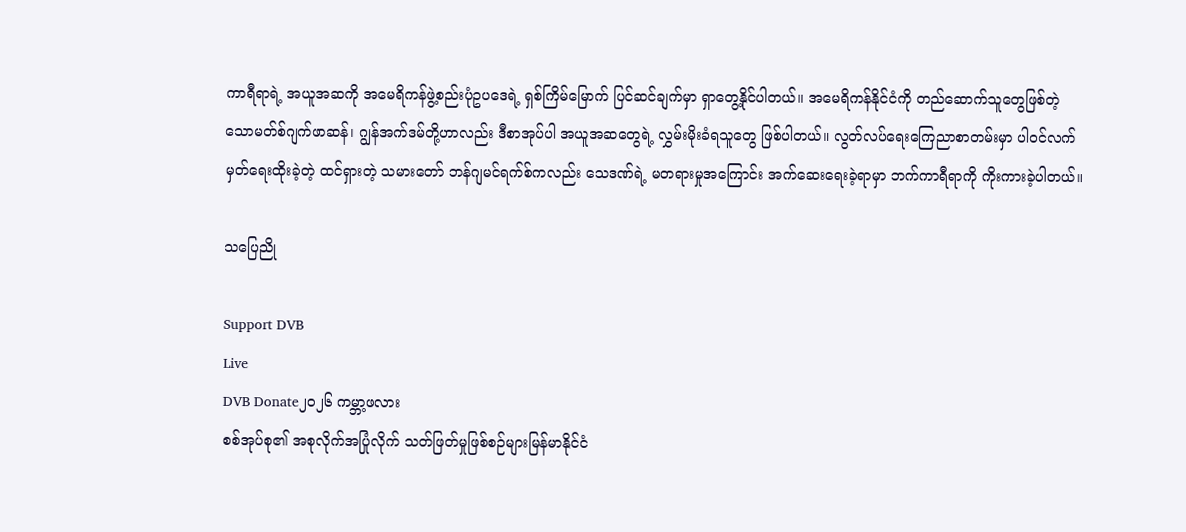ကာရီရာရဲ့ အယူအဆကို အမေရိကန်ဖွဲ့စည်းပုံဥပဒေရဲ့ ရှစ်ကြိမ်မြောက် ပြင်ဆင်ချက်မှာ ရှာတွေ့နိုင်ပါတယ်။ အမေရိကန်နိုင်ငံကို တည်ဆောက်သူတွေဖြစ်တဲ့ သောမတ်စ်ဂျက်ဖာဆန်၊ ဂျွန်အက်ဒမ်တို့ဟာလည်း ဒီစာအုပ်ပါ အယူအဆတွေရဲ့ လွှမ်းမိုးခံရသူတွေ ဖြစ်ပါတယ်။ လွတ်လပ်ရေးကြေညာစာတမ်းမှာ ပါဝင်လက်မှတ်ရေးထိုးခဲ့တဲ့ ထင်ရှားတဲ့ သမားတော် ဘန်ဂျမင်ရက်စ်ကလည်း သေဒဏ်ရဲ့ မတရားမှုအကြောင်း အက်ဆေးရေးခဲ့ရာမှာ ဘက်ကာရီရာကို ကိုးကားခဲ့ပါတယ်။

သပြေညို

Support DVB
Live
DVB Donate၂၀၂၆ ကမ္ဘာ့ဖလား
စစ်အုပ်စု၏ အစုလိုက်အပြုံလိုက် သတ်ဖြတ်မှုဖြစ်စဉ်များမြန်မာနိုင်ငံ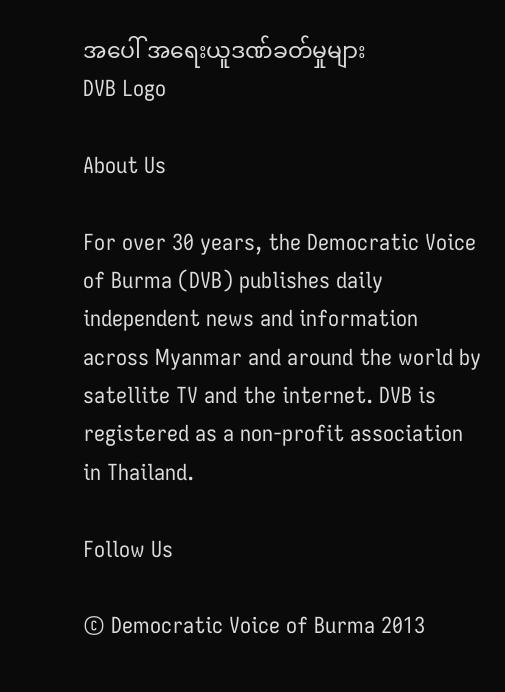အပေါ် အရေးယူဒဏ်ခတ်မှုများ
DVB Logo

About Us

For over 30 years, the Democratic Voice of Burma (DVB) publishes daily independent news and information across Myanmar and around the world by satellite TV and the internet. DVB is registered as a non-profit association in Thailand.

Follow Us

© Democratic Voice of Burma 2013